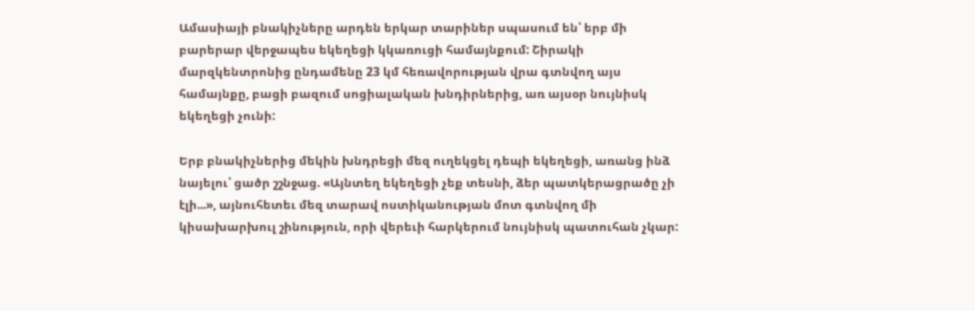Ամասիայի բնակիչները արդեն երկար տարիներ սպասում են՝ երբ մի բարերար վերջապես եկեղեցի կկառուցի համայնքում: Շիրակի մարզկենտրոնից ընդամենը 23 կմ հեռավորության վրա գտնվող այս համայնքը, բացի բազում սոցիալական խնդիրներից, առ այսօր նույնիսկ եկեղեցի չունի:

Երբ բնակիչներից մեկին խնդրեցի մեզ ուղեկցել դեպի եկեղեցի, առանց ինձ նայելու՝ ցածր շշնջաց. «Այնտեղ եկեղեցի չեք տեսնի, ձեր պատկերացրածը չի էլի...», այնուհետեւ մեզ տարավ ոստիկանության մոտ գտնվող մի կիսախարխուլ շինություն, որի վերեւի հարկերում նույնիսկ պատուհան չկար: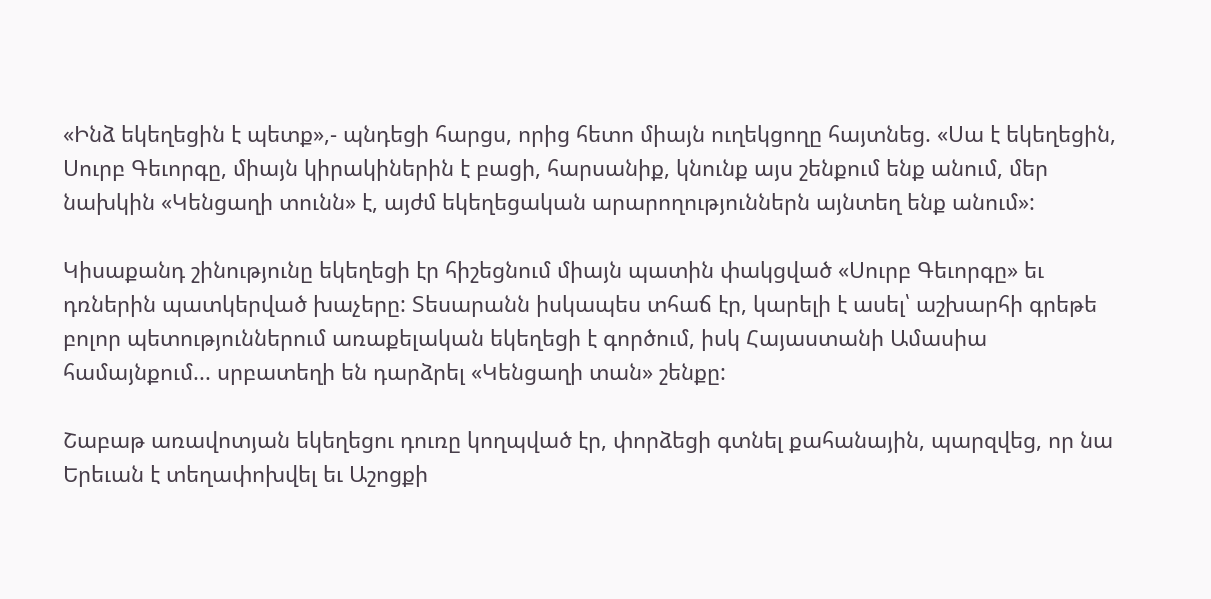«Ինձ եկեղեցին է պետք»,- պնդեցի հարցս, որից հետո միայն ուղեկցողը հայտնեց. «Սա է եկեղեցին, Սուրբ Գեւորգը, միայն կիրակիներին է բացի, հարսանիք, կնունք այս շենքում ենք անում, մեր նախկին «Կենցաղի տունն» է, այժմ եկեղեցական արարողություններն այնտեղ ենք անում»:

Կիսաքանդ շինությունը եկեղեցի էր հիշեցնում միայն պատին փակցված «Սուրբ Գեւորգը» եւ դռներին պատկերված խաչերը: Տեսարանն իսկապես տհաճ էր, կարելի է ասել՝ աշխարհի գրեթե բոլոր պետություններում առաքելական եկեղեցի է գործում, իսկ Հայաստանի Ամասիա համայնքում... սրբատեղի են դարձրել «Կենցաղի տան» շենքը:

Շաբաթ առավոտյան եկեղեցու դուռը կողպված էր, փորձեցի գտնել քահանային, պարզվեց, որ նա Երեւան է տեղափոխվել եւ Աշոցքի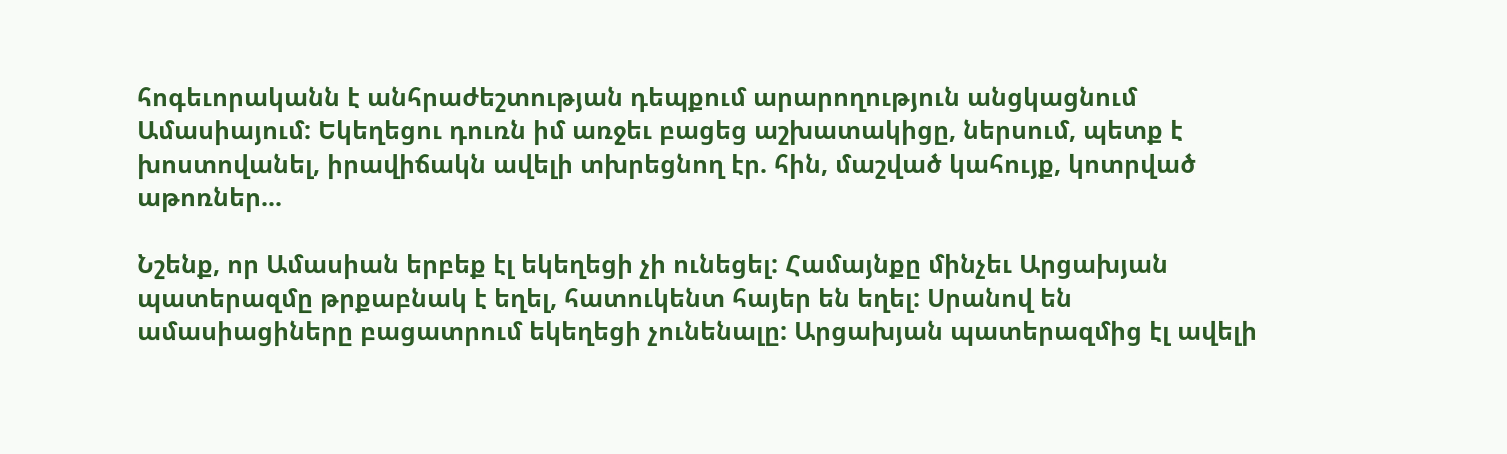հոգեւորականն է անհրաժեշտության դեպքում արարողություն անցկացնում Ամասիայում: Եկեղեցու դուռն իմ առջեւ բացեց աշխատակիցը, ներսում, պետք է խոստովանել, իրավիճակն ավելի տխրեցնող էր. հին, մաշված կահույք, կոտրված աթոռներ...

Նշենք, որ Ամասիան երբեք էլ եկեղեցի չի ունեցել: Համայնքը մինչեւ Արցախյան պատերազմը թրքաբնակ է եղել, հատուկենտ հայեր են եղել: Սրանով են ամասիացիները բացատրում եկեղեցի չունենալը: Արցախյան պատերազմից էլ ավելի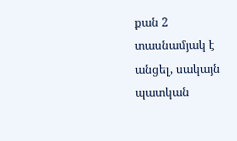քան 2 տասնամյակ է անցել, սակայն պատկան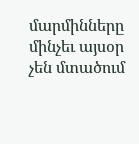մարմինները մինչեւ այսօր չեն մտածում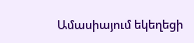Ամասիայում եկեղեցի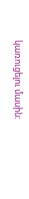կառուցելու մասին: